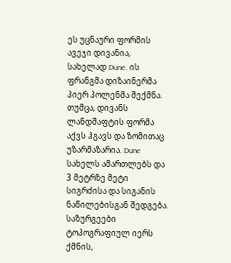ეს უცნაური ფორმის ავეჯი დივანია, სახელად Dune. ის ფრანგმა დიზაინერმა პიერ პოლენმა შექმნა. თუმცა, დივანს ლანდშაფტის ფორმა აქვს ჰგავს და ზომითაც უზარმაზარია. Dune სახელს ამართლებს და 3 მეტრზე მეტი სიგრძისა და სიგანის ნაწილებისგან შედგება. საზურგეები ტოპოგრაფიულ იერს ქმნის,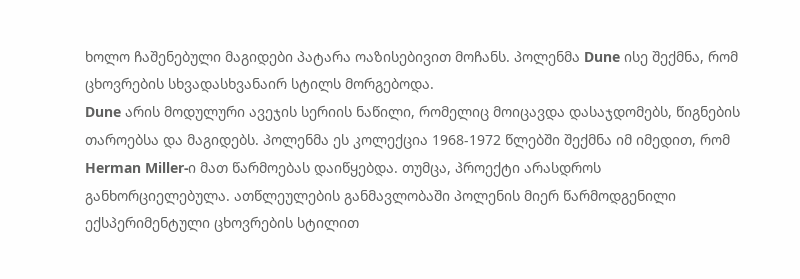ხოლო ჩაშენებული მაგიდები პატარა ოაზისებივით მოჩანს. პოლენმა Dune ისე შექმნა, რომ ცხოვრების სხვადასხვანაირ სტილს მორგებოდა.
Dune არის მოდულური ავეჯის სერიის ნაწილი, რომელიც მოიცავდა დასაჯდომებს, წიგნების თაროებსა და მაგიდებს. პოლენმა ეს კოლექცია 1968-1972 წლებში შექმნა იმ იმედით, რომ Herman Miller-ი მათ წარმოებას დაიწყებდა. თუმცა, პროექტი არასდროს განხორციელებულა. ათწლეულების განმავლობაში პოლენის მიერ წარმოდგენილი ექსპერიმენტული ცხოვრების სტილით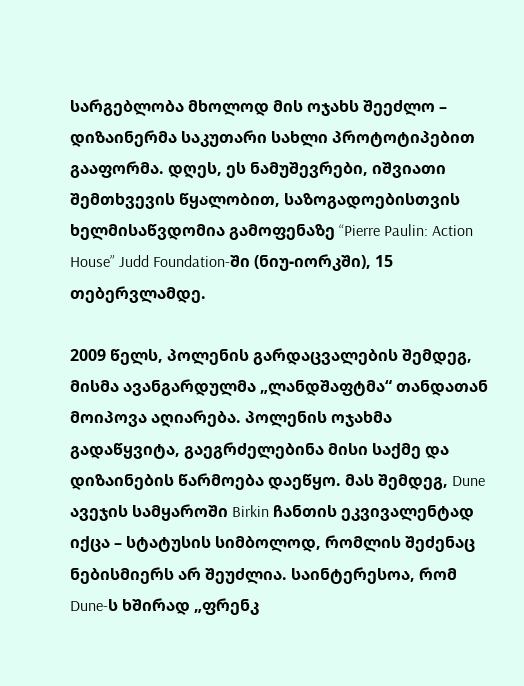სარგებლობა მხოლოდ მის ოჯახს შეეძლო – დიზაინერმა საკუთარი სახლი პროტოტიპებით გააფორმა. დღეს, ეს ნამუშევრები, იშვიათი შემთხვევის წყალობით, საზოგადოებისთვის ხელმისაწვდომია გამოფენაზე “Pierre Paulin: Action House” Judd Foundation-ში (ნიუ-იორკში), 15 თებერვლამდე.

2009 წელს, პოლენის გარდაცვალების შემდეგ, მისმა ავანგარდულმა „ლანდშაფტმა“ თანდათან მოიპოვა აღიარება. პოლენის ოჯახმა გადაწყვიტა, გაეგრძელებინა მისი საქმე და დიზაინების წარმოება დაეწყო. მას შემდეგ, Dune ავეჯის სამყაროში Birkin ჩანთის ეკვივალენტად იქცა – სტატუსის სიმბოლოდ, რომლის შეძენაც ნებისმიერს არ შეუძლია. საინტერესოა, რომ Dune-ს ხშირად „ფრენკ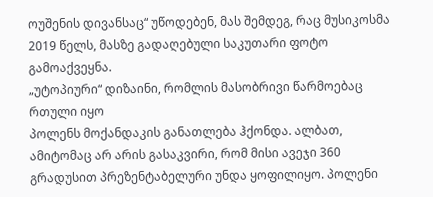ოუშენის დივანსაც“ უწოდებენ, მას შემდეგ, რაც მუსიკოსმა 2019 წელს, მასზე გადაღებული საკუთარი ფოტო გამოაქვეყნა.
„უტოპიური“ დიზაინი, რომლის მასობრივი წარმოებაც რთული იყო
პოლენს მოქანდაკის განათლება ჰქონდა. ალბათ, ამიტომაც არ არის გასაკვირი, რომ მისი ავეჯი 360 გრადუსით პრეზენტაბელური უნდა ყოფილიყო. პოლენი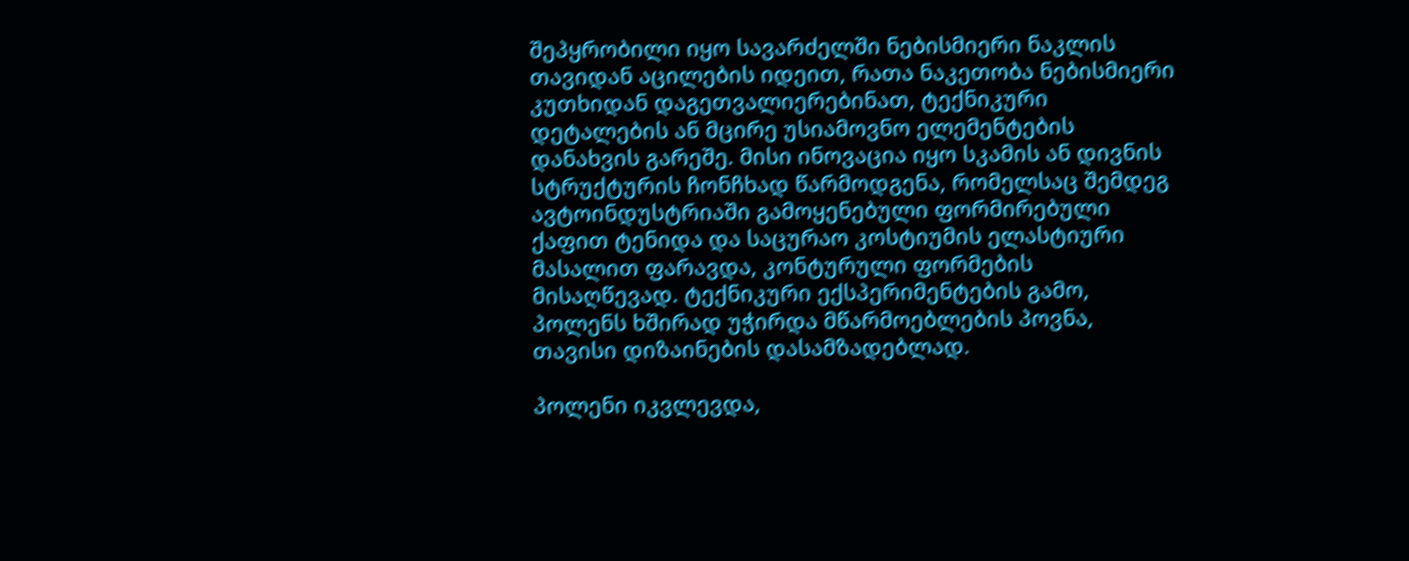შეპყრობილი იყო სავარძელში ნებისმიერი ნაკლის თავიდან აცილების იდეით, რათა ნაკეთობა ნებისმიერი კუთხიდან დაგეთვალიერებინათ, ტექნიკური დეტალების ან მცირე უსიამოვნო ელემენტების დანახვის გარეშე. მისი ინოვაცია იყო სკამის ან დივნის სტრუქტურის ჩონჩხად წარმოდგენა, რომელსაც შემდეგ ავტოინდუსტრიაში გამოყენებული ფორმირებული ქაფით ტენიდა და საცურაო კოსტიუმის ელასტიური მასალით ფარავდა, კონტურული ფორმების მისაღწევად. ტექნიკური ექსპერიმენტების გამო, პოლენს ხშირად უჭირდა მწარმოებლების პოვნა, თავისი დიზაინების დასამზადებლად.

პოლენი იკვლევდა,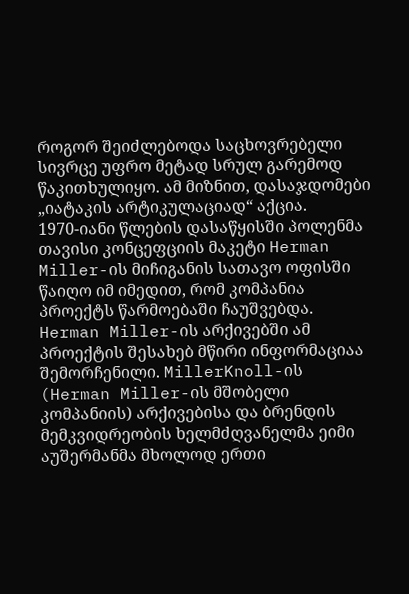როგორ შეიძლებოდა საცხოვრებელი სივრცე უფრო მეტად სრულ გარემოდ წაკითხულიყო. ამ მიზნით, დასაჯდომები „იატაკის არტიკულაციად“ აქცია.
1970-იანი წლების დასაწყისში პოლენმა თავისი კონცეფციის მაკეტი Herman Miller-ის მიჩიგანის სათავო ოფისში წაიღო იმ იმედით, რომ კომპანია პროექტს წარმოებაში ჩაუშვებდა. Herman Miller-ის არქივებში ამ პროექტის შესახებ მწირი ინფორმაციაა შემორჩენილი. MillerKnoll-ის (Herman Miller-ის მშობელი კომპანიის) არქივებისა და ბრენდის მემკვიდრეობის ხელმძღვანელმა ეიმი აუშერმანმა მხოლოდ ერთი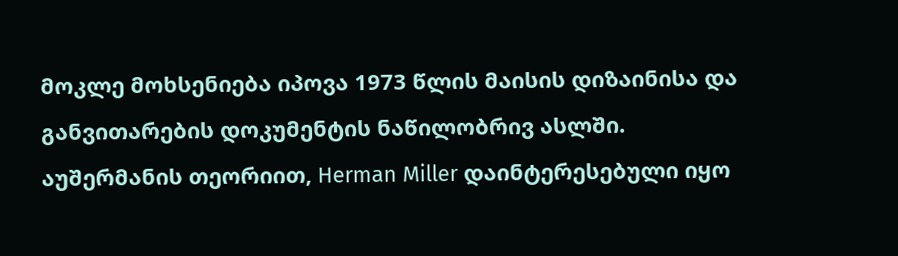მოკლე მოხსენიება იპოვა 1973 წლის მაისის დიზაინისა და განვითარების დოკუმენტის ნაწილობრივ ასლში.
აუშერმანის თეორიით, Herman Miller დაინტერესებული იყო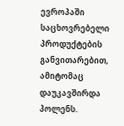ევროპაში საცხოვრებელი პროდუქტების განვითარებით, ამიტომაც დაუკავშირდა პოლენს.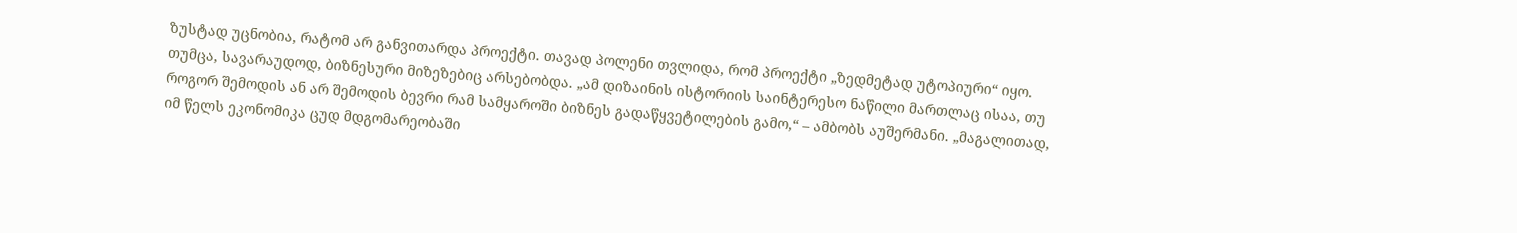ზუსტად უცნობია, რატომ არ განვითარდა პროექტი. თავად პოლენი თვლიდა, რომ პროექტი „ზედმეტად უტოპიური“ იყო. თუმცა, სავარაუდოდ, ბიზნესური მიზეზებიც არსებობდა. „ამ დიზაინის ისტორიის საინტერესო ნაწილი მართლაც ისაა, თუ როგორ შემოდის ან არ შემოდის ბევრი რამ სამყაროში ბიზნეს გადაწყვეტილების გამო,“ – ამბობს აუშერმანი. „მაგალითად, იმ წელს ეკონომიკა ცუდ მდგომარეობაში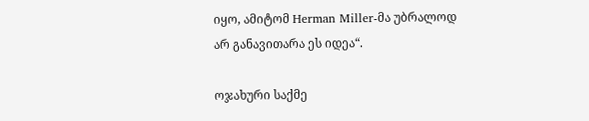იყო, ამიტომ Herman Miller-მა უბრალოდ არ განავითარა ეს იდეა“.

ოჯახური საქმე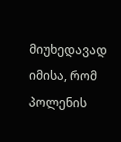მიუხედავად იმისა, რომ პოლენის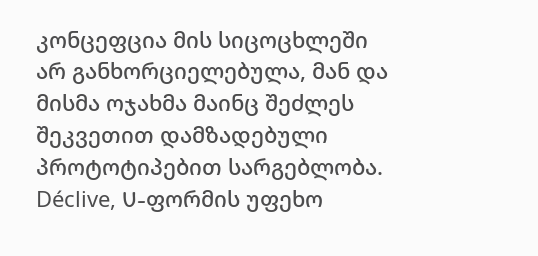კონცეფცია მის სიცოცხლეში არ განხორციელებულა, მან და მისმა ოჯახმა მაინც შეძლეს შეკვეთით დამზადებული პროტოტიპებით სარგებლობა. Déclive, U-ფორმის უფეხო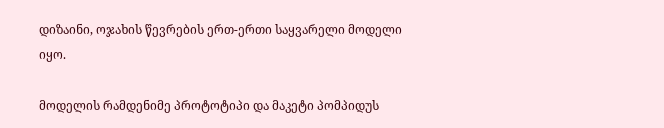დიზაინი, ოჯახის წევრების ერთ-ერთი საყვარელი მოდელი იყო.

მოდელის რამდენიმე პროტოტიპი და მაკეტი პომპიდუს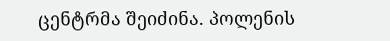ცენტრმა შეიძინა. პოლენის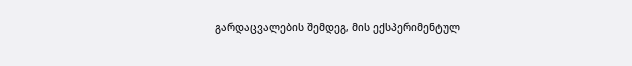გარდაცვალების შემდეგ, მის ექსპერიმენტულ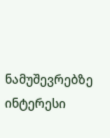ნამუშევრებზე ინტერესი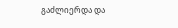გაძლიერდა და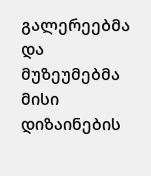გალერეებმა და მუზეუმებმა მისი დიზაინების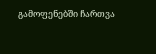გამოფენებში ჩართვა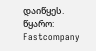დაიწყეს.
წყარო: Fastcompany